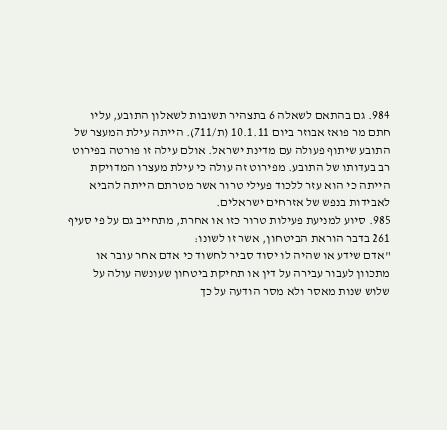984. גם בהתאם לשאלה 6 בתצהיר תשובות לשאלון התובע, עליו חתם מר פואז אבוזר ביום 10.1.11 (ת/711). הייתה עילת המעצר של התובע שיתוף פעולה עם מדינת ישראל. אולם עילה זו פורטה בפירוט רב בעדותו של התובע. מפירוט זה עולה כי עילת מעצרו המדויקת הייתה כי הוא עזר ללכוד פעילי טרור אשר מטרתם הייתה להביא לאבידות בנפש של אזרחים ישראלים.
985. סיוע למניעת פעילות טרור כזו או אחרת, מתחייב גם על פי סעיף 261 בדבר הוראת הביטחון, אשר זו לשונו:
"אדם שידע או שהיה לו יסוד סביר לחשוד כי אדם אחר עובר או מתכוון לעבור עבירה על דין או תחיקת ביטחון שעונשה עולה על שלוש שנות מאסר ולא מסר הודעה על כך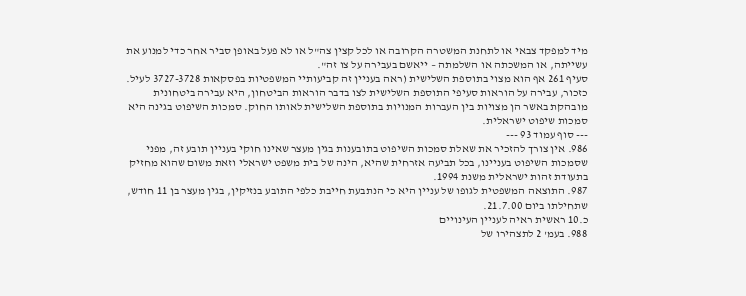מיד למפקד צבאי או לתחנת המשטרה הקרובה או לכל קצין צה"ל או לא פעל באופן סביר אחר כדי למנוע את עשייתה, או המשכתה או השלמתה – ייאשם בעבירה על צו זה".
סעיף 261 אף הוא מצוי בתוספת השלישית (ראה בעניין זה קביעותיי המשפטיות בפסקאות 3727-3728 לעיל.
כזכור, עבירה על הוראות סעיפי התוספת השלישית לצו בדבר הוראות הביטחון, היא עבירה ביטחונית מובהקת באשר הן מצויות בין העברות המנויות בתוספת השלישית לאותו החוק. סמכות השיפוט בגינה היא סמכות שיפוט ישראלית.
--- סוף עמוד 93 ---
986. אין צורך להזכיר את שאלת סמכות השיפוט בתובענות בגין מעצר שאינו חוקי בעניין תובע זה, מפני שסמכות השיפוט בעניינו, בכל תביעה אזרחית שהיא, הינה של בית משפט ישראלי וזאת משום שהוא מחזיק בתעודת זהות ישראלית משנת 1994.
987. התוצאה המשפטית לגופו של עניין היא כי הנתבעת חייבת כלפי התובע בנזיקין, בגין מעצר בן 11 חודש, שתחילתו ביום 21.7.00.
כ.10 ראשית ראיה לעניין העינויים
988. בעמ' 2 לתצהירו של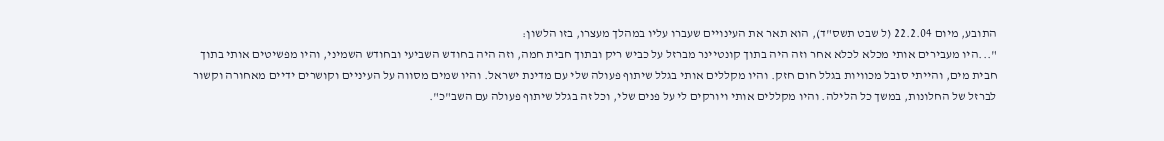התובע, מיום 22.2.04 (ל שבט תשס"ד), הוא תאר את העינויים שעברו עליו במהלך מעצרו, בזו הלשון:
"...היו מעבירים אותי מכלא לכלא אחר וזה היה בתוך קונטיינר מברזל על כביש ריק ובתוך חבית חמה, וזה היה בחודש השביעי ובחודש השמיני, והיו מפשיטים אותי בתוך חבית מים, והייתי סובל מכוויות בגלל חום חזק. והיו מקללים אותי בגלל שיתוף פעולה שלי עם מדינת ישראל. והיו שמים מסווה על העיניים וקושרים ידיים מאחורה וקשור לברזל של החלונות, במשך כל הלילה. והיו מקללים אותי ויורקים לי על פנים שלי, וכל זה בגלל שיתוף פעולה עם השב"כ".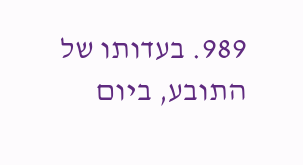989. בעדותו של התובע, ביום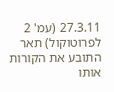27.3.11 (עמ' 2 לפרוטוקול) תאר התובע את הקורות אותו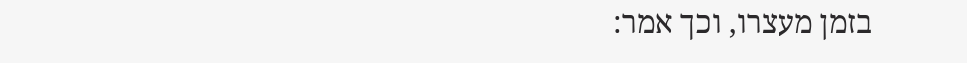בזמן מעצרו, וכך אמר: